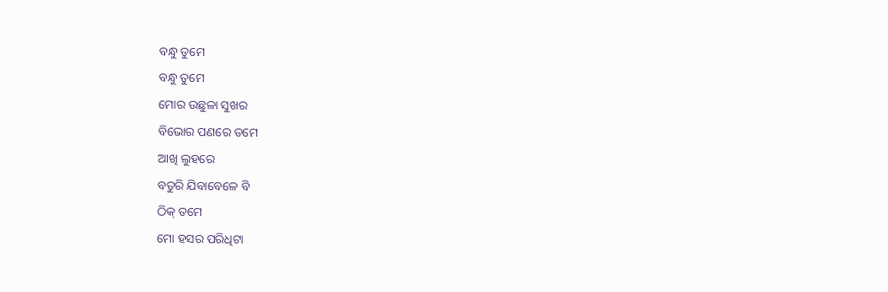ବନ୍ଧୁ ତୁମେ
ବନ୍ଧୁ ତୁମେ
ମୋର ଉଛୁଳା ସୁଖର
ବିଭୋର ପଣରେ ତମେ
ଆଖି ଲୁହରେ
ବତୁରି ଯିବାବେଳେ ବି
ଠିକ୍ ତମେ
ମୋ ହସର ପରିଧିଟା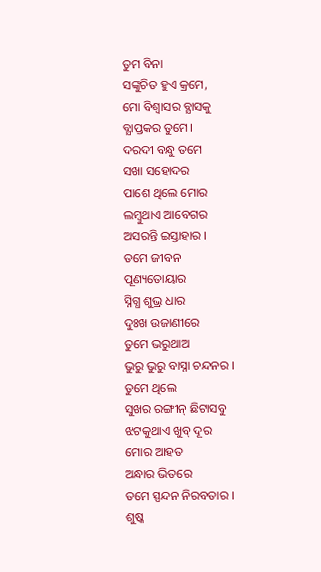ତୁମ ବିନା
ସଙ୍କୁଚିତ ହୁଏ କ୍ରମେ,
ମୋ ବିଶ୍ବାସର ବ୍ଯାସକୁ
ବ୍ଯାପ୍ତକର ତୁମେ।
ଦରଦୀ ବନ୍ଧୁ ତମେ
ସଖା ସହୋଦର
ପାଶେ ଥିଲେ ମୋର
ଲମ୍ବୁଥାଏ ଆବେଗର
ଅସରନ୍ତି ଇସ୍ତାହାର ।
ତମେ ଜୀବନ
ପୂଣ୍ୟତୋୟାର
ସ୍ନିଗ୍ଧ ଶୁଭ୍ର ଧାର
ଦୁଃଖ ଉଜାଣୀରେ
ତୁମେ ଭରୁଥାଅ
ଭୁରୁ ଭୁରୁ ବାସ୍ନା ଚନ୍ଦନର ।
ତୁମେ ଥିଲେ
ସୁଖର ରଙ୍ଗୀନ୍ ଛିଟାସବୁ
ଝଟକୁଥାଏ ଖୁବ୍ ଦୂର
ମୋର ଆହତ
ଅନ୍ଧାର ଭିତରେ
ତମେ ସ୍ପନ୍ଦନ ନିରବତାର ।
ଶୁଷ୍କ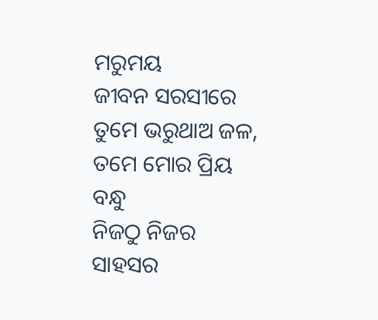ମରୁମୟ
ଜୀବନ ସରସୀରେ
ତୁମେ ଭରୁଥାଅ ଜଳ,
ତମେ ମୋର ପ୍ରିୟ ବନ୍ଧୁ
ନିଜଠୁ ନିଜର
ସାହସର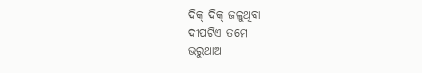ଦିକ୍ ଦିକ୍ ଜଳୁଥିବା
ଦୀପଟିଏ ତମେ
ଭରୁଥାଅ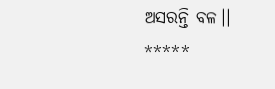ଅସରନ୍ତି ବଳ।।
*****